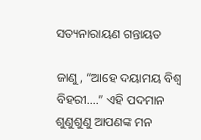ସତ୍ୟନାରାୟଣ ଗନ୍ତାୟତ

ଜାଣୁ, “ଆହେ ଦୟାମୟ ବିଶ୍ୱ ବିହରୀ….” ଏହି ପଦମାନ ଶୁଣୁଶୁଣୁ ଆପଣଙ୍କ ମନ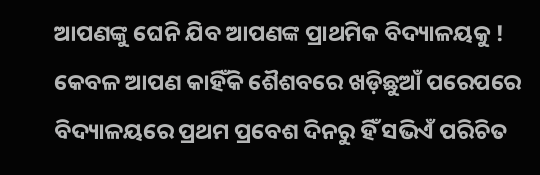ଆପଣଙ୍କୁ ଘେନି ଯିବ ଆପଣଙ୍କ ପ୍ରାଥମିକ ବିଦ୍ୟାଳୟକୁ ! କେବଳ ଆପଣ କାହିଁକି ଶୈଶବରେ ଖଡ଼ିଛୁଆଁ ପରେପରେ ବିଦ୍ୟାଳୟରେ ପ୍ରଥମ ପ୍ରବେଶ ଦିନରୁ ହିଁ ସଭିଏଁ ପରିଚିତ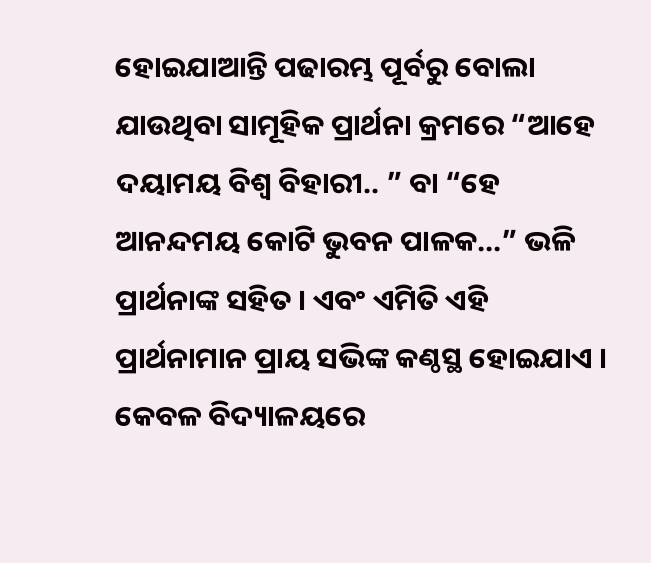ହୋଇଯାଆନ୍ତି ପଢାରମ୍ଭ ପୂର୍ବରୁ ବୋଲା ଯାଉଥିବା ସାମୂହିକ ପ୍ରାର୍ଥନା କ୍ରମରେ “ଆହେ ଦୟାମୟ ବିଶ୍ୱ ବିହାରୀ.. ” ବା “ହେ ଆନନ୍ଦମୟ କୋଟି ଭୁବନ ପାଳକ…” ଭଳି ପ୍ରାର୍ଥନାଙ୍କ ସହିତ । ଏବଂ ଏମିତି ଏହି ପ୍ରାର୍ଥନାମାନ ପ୍ରାୟ ସଭିଙ୍କ କଣ୍ଠସ୍ଥ ହୋଇଯାଏ ।
କେବଳ ବିଦ୍ୟାଳୟରେ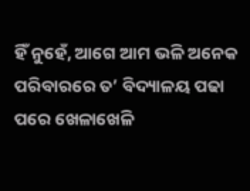ହିଁ ନୁହେଁ, ଆଗେ ଆମ ଭଳି ଅନେକ ପରିବାରରେ ତ’ ବିଦ୍ୟାଳୟ ପଢା ପରେ ଖେଳାଖେଳି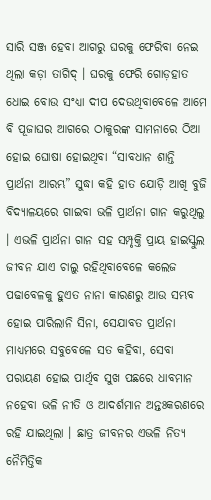ସାରି ସଞ୍ଜ ହେବା ଆଗରୁ ଘରକୁ ଫେରିବା ନେଇ ଥିଲା କଡ଼ା ତାଗିଦ୍ । ଘରକୁ ଫେରି ଗୋଡ଼ହାତ ଧୋଇ ବୋଉ ସଂଧ୍ୟା ଦୀପ ଦେଉଥିବାବେଳେ ଆମେ ବି ପୂଜାଘର ଆଗରେ ଠାକୁରଙ୍କ ସାମନାରେ ଠିଆ ହୋଇ ଘୋଷା ହୋଇଥିବା “ସାବଧାନ ଶାନ୍ତି ପ୍ରାର୍ଥନା ଆରମ୍ଭ” ସୁଦ୍ଧା କହି ହାତ ଯୋଡ଼ି ଆଖି ବୁଜି ବିଦ୍ୟାଳୟରେ ଗାଇବା ଭଳି ପ୍ରାର୍ଥନା ଗାନ କରୁଥିଲୁ । ଏଭଳି ପ୍ରାର୍ଥନା ଗାନ ସହ ସମ୍ପୃକ୍ତି ପ୍ରାୟ ହାଇସ୍କୁଲ ଜୀବନ ଯାଏ ଚାଲୁ ରହିଥିବାବେଳେ କଲେଜ ପଢାବେଳକୁ ହୁଏତ ନାନା କାରଣରୁ ଆଉ ସମ୍ଭବ ହୋଇ ପାରିଲାନି ସିନା, ସେଯାବତ ପ୍ରାର୍ଥନା ମାଧ୍ୟମରେ ସବୁବେଳେ ସତ କହିବା, ସେବା ପରାୟଣ ହୋଇ ପାର୍ଥିବ ସୁଖ ପଛରେ ଧାବମାନ ନହେବା ଭଳି ନୀତି ଓ ଆଦର୍ଶମାନ ଅନ୍ତଃକରଣରେ ରହି ଯାଇଥିଲା । ଛାତ୍ର ଜୀବନର ଏଭଳି ନିତ୍ୟ ନୈମିତ୍ତିକ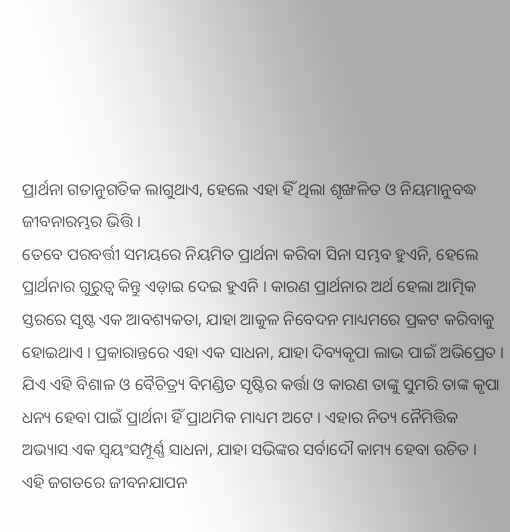ପ୍ରାର୍ଥନା ଗତାନୁଗତିକ ଲାଗୁଥାଏ, ହେଲେ ଏହା ହିଁ ଥିଲା ଶୃଙ୍ଖଳିତ ଓ ନିୟମାନୁବଦ୍ଧ ଜୀବନାରମ୍ଭର ଭିତ୍ତି ।
ତେବେ ପରବର୍ତ୍ତୀ ସମୟରେ ନିୟମିତ ପ୍ରାର୍ଥନା କରିବା ସିନା ସମ୍ଭବ ହୁଏନି, ହେଲେ ପ୍ରାର୍ଥନାର ଗୁରୁତ୍ୱ କିନ୍ତୁ ଏଡ଼ାଇ ଦେଇ ହୁଏନି । କାରଣ ପ୍ରାର୍ଥନାର ଅର୍ଥ ହେଲା ଆତ୍ମିକ ସ୍ତରରେ ସୃଷ୍ଟ ଏକ ଆବଶ୍ୟକତା, ଯାହା ଆକୁଳ ନିବେଦନ ମାଧ୍ୟମରେ ପ୍ରକଟ କରିବାକୁ ହୋଇଥାଏ । ପ୍ରକାରାନ୍ତରେ ଏହା ଏକ ସାଧନା, ଯାହା ଦିବ୍ୟକୃପା ଲାଭ ପାଇଁ ଅଭିପ୍ରେତ । ଯିଏ ଏହି ବିଶାଳ ଓ ବୈଚିତ୍ର୍ୟ ବିମଣ୍ଡିତ ସୃଷ୍ଟିର କର୍ତ୍ତା ଓ କାରଣ ତାଙ୍କୁ ସୁମରି ତାଙ୍କ କୃପା ଧନ୍ୟ ହେବା ପାଇଁ ପ୍ରାର୍ଥନା ହିଁ ପ୍ରାଥମିକ ମାଧ୍ୟମ ଅଟେ । ଏହାର ନିତ୍ୟ ନୈମିତ୍ତିକ ଅଭ୍ୟାସ ଏକ ସ୍ୱୟଂସମ୍ପୂର୍ଣ୍ଣ ସାଧନା, ଯାହା ସଭିଙ୍କର ସର୍ବାଦୌ କାମ୍ୟ ହେବା ଉଚିତ ।
ଏହି ଜଗତରେ ଜୀବନଯାପନ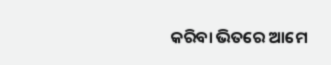କରିବା ଭିତରେ ଆମେ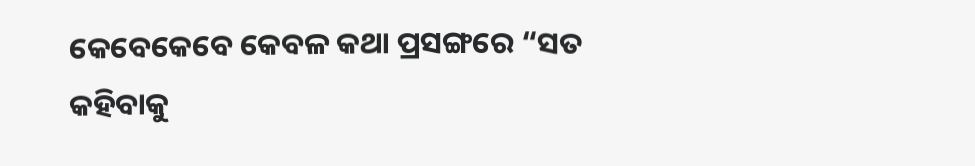କେବେକେବେ କେବଳ କଥା ପ୍ରସଙ୍ଗରେ “ସତ କହିବାକୁ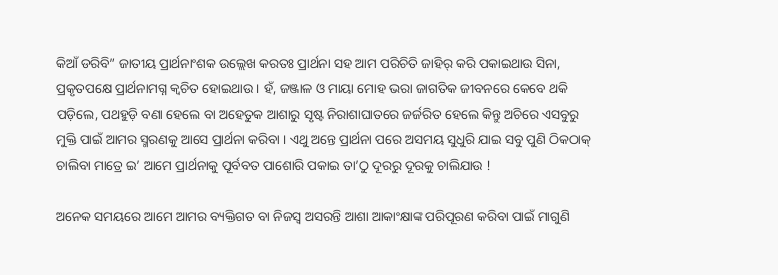କିଆଁ ଡରିବି” ଜାତୀୟ ପ୍ରାର୍ଥନାଂଶକ ଉଲ୍ଲେଖ କରତଃ ପ୍ରାର୍ଥନା ସହ ଆମ ପରିଚିତି ଜାହିର୍ କରି ପକାଇଥାଉ ସିନା, ପ୍ରକୃତପକ୍ଷେ ପ୍ରାର୍ଥନାମଗ୍ନ କ୍ୱଚିତ ହୋଇଥାଉ । ହଁ, ଜଞ୍ଜାଳ ଓ ମାୟା ମୋହ ଭରା ଜାଗତିକ ଜୀବନରେ କେବେ ଥକି ପଡ଼ିଲେ, ପଥହୁଡ଼ି ବଣା ହେଲେ ବା ଅହେତୁକ ଆଶାରୁ ସୃଷ୍ଟ ନିରାଶାଘାତରେ ଜର୍ଜରିତ ହେଲେ କିନ୍ତୁ ଅଚିରେ ଏସବୁରୁ ମୁକ୍ତି ପାଇଁ ଆମର ସ୍ମରଣକୁ ଆସେ ପ୍ରାର୍ଥନା କରିବା । ଏଥୁ ଅନ୍ତେ ପ୍ରାର୍ଥନା ପରେ ଅସମୟ ସୁଧୁରି ଯାଇ ସବୁ ପୁଣି ଠିକଠାକ୍ ଚାଲିବା ମାତ୍ରେ ଇ’ ଆମେ ପ୍ରାର୍ଥନାକୁ ପୂର୍ବବତ ପାଶୋରି ପକାଇ ତା’ଠୁ ଦୂରରୁ ଦୂରକୁ ଚାଲିଯାଉ !

ଅନେକ ସମୟରେ ଆମେ ଆମର ବ୍ୟକ୍ତିଗତ ବା ନିଜସ୍ୱ ଅସରନ୍ତି ଆଶା ଆକାଂକ୍ଷାଙ୍କ ପରିପୂରଣ କରିବା ପାଇଁ ମାଗୁଣି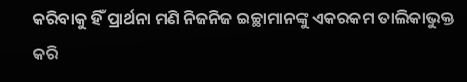କରିବାକୁ ହିଁ ପ୍ରାର୍ଥନା ମଣି ନିଜନିଜ ଇଚ୍ଛାମାନଙ୍କୁ ଏକରକମ ତାଲିକାଭୁକ୍ତ କରି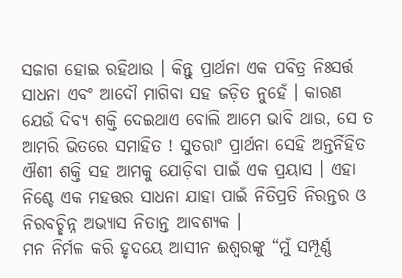ସଜାଗ ହୋଇ ରହିଥାଉ । କିନ୍ତୁ ପ୍ରାର୍ଥନା ଏକ ପବିତ୍ର ନିଃସର୍ତ୍ତ ସାଧନା ଏବଂ ଆଦୌ ମାଗିବା ସହ ଜଡ଼ିତ ନୁହେଁ । କାରଣ ଯେଉଁ ଦିବ୍ୟ ଶକ୍ତି ଦେଇଥାଏ ବୋଲି ଆମେ ଭାବି ଥାଉ, ସେ ତ ଆମରି ଭିତରେ ସମାହିତ ! ସୁତରାଂ ପ୍ରାର୍ଥନା ସେହି ଅନ୍ତର୍ନିହିତ ଐଶୀ ଶକ୍ତି ସହ ଆମକୁ ଯୋଡ଼ିବା ପାଇଁ ଏକ ପ୍ରୟାସ । ଏହା ନିଶ୍ଚେ ଏକ ମହତ୍ତର ସାଧନା ଯାହା ପାଇଁ ନିତିପ୍ରତି ନିରନ୍ତର ଓ ନିରବଚ୍ଛିନ୍ନ ଅଭ୍ୟାସ ନିତାନ୍ତ ଆବଶ୍ୟକ ।
ମନ ନିର୍ମଳ କରି ହୃଦୟେ ଆସୀନ ଈଶ୍ଵରଙ୍କୁ “ମୁଁ ସମ୍ପୂର୍ଣ୍ଣ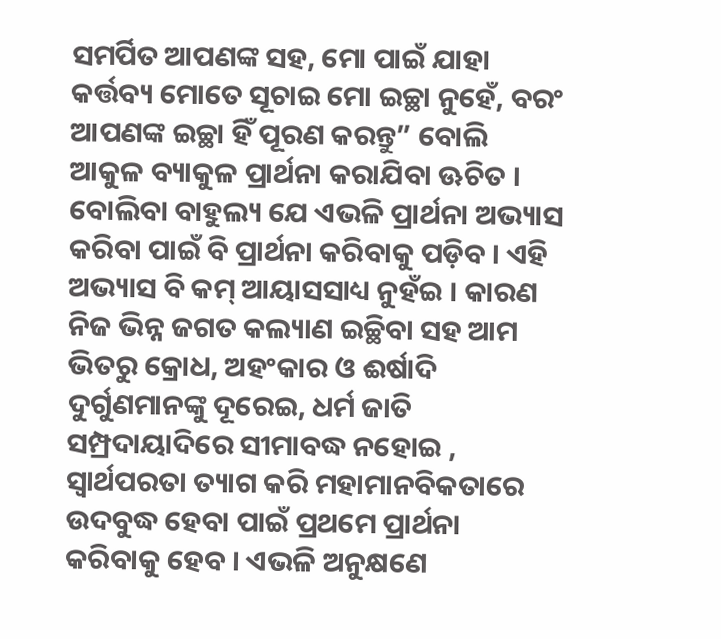ସମର୍ପିତ ଆପଣଙ୍କ ସହ, ମୋ ପାଇଁ ଯାହା କର୍ତ୍ତବ୍ୟ ମୋତେ ସୂଚାଇ ମୋ ଇଚ୍ଛା ନୁହେଁ, ବରଂ ଆପଣଙ୍କ ଇଚ୍ଛା ହିଁ ପୂରଣ କରନ୍ତୁ” ବୋଲି ଆକୁଳ ବ୍ୟାକୁଳ ପ୍ରାର୍ଥନା କରାଯିବା ଊଚିତ ।
ବୋଲିବା ବାହୁଲ୍ୟ ଯେ ଏଭଳି ପ୍ରାର୍ଥନା ଅଭ୍ୟାସ କରିବା ପାଇଁ ବି ପ୍ରାର୍ଥନା କରିବାକୁ ପଡ଼ିବ । ଏହି ଅଭ୍ୟାସ ବି କମ୍ ଆୟାସସାଧ୍ୟ ନୁହଁଇ । କାରଣ ନିଜ ଭିନ୍ନ ଜଗତ କଲ୍ୟାଣ ଇଚ୍ଛିବା ସହ ଆମ ଭିତରୁ କ୍ରୋଧ, ଅହଂକାର ଓ ଈର୍ଷାଦି ଦୁର୍ଗୁଣମାନଙ୍କୁ ଦୂରେଇ, ଧର୍ମ ଜାତି ସମ୍ପ୍ରଦାୟାଦିରେ ସୀମାବଦ୍ଧ ନହୋଇ , ସ୍ୱାର୍ଥପରତା ତ୍ୟାଗ କରି ମହାମାନବିକତାରେ ଉଦବୁଦ୍ଧ ହେବା ପାଇଁ ପ୍ରଥମେ ପ୍ରାର୍ଥନା କରିବାକୁ ହେବ । ଏଭଳି ଅନୁକ୍ଷଣେ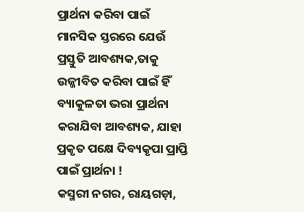ପ୍ରାର୍ଥନା କରିବା ପାଇଁ ମାନସିକ ସ୍ତରରେ ଯେଉଁ ପ୍ରସ୍ତୁତି ଆବଶ୍ୟକ,ତାକୁ ଉଜ୍ଜୀବିତ କରିବା ପାଇଁ ହିଁ ବ୍ୟାକୁଳତା ଭରା ପ୍ରାର୍ଥନା କରାଯିବା ଆବଶ୍ୟକ, ଯାହା ପ୍ରକୃତ ପକ୍ଷେ ଦିବ୍ୟକୃପା ପ୍ରାପ୍ତି ପାଇଁ ପ୍ରାର୍ଥନା !
କସ୍ମରୀ ନଗର, ରାୟଗଡ଼ା,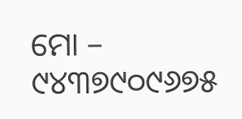ମୋ – ୯୪୩୭୯୦୯୬୭୫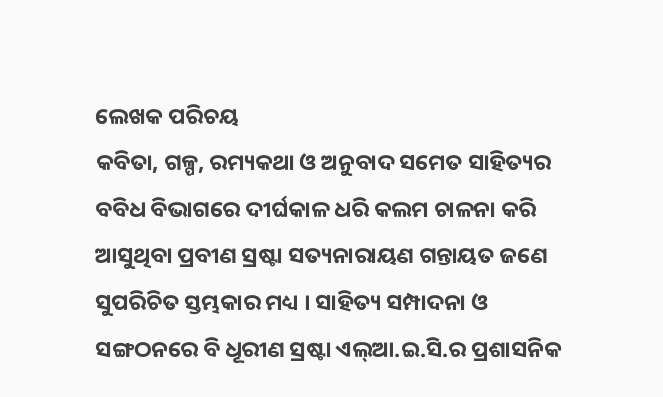ଲେଖକ ପରିଚୟ
କବିତା, ଗଳ୍ପ, ରମ୍ୟକଥା ଓ ଅନୁବାଦ ସମେତ ସାହିତ୍ୟର ବବିଧ ବିଭାଗରେ ଦୀର୍ଘକାଳ ଧରି କଲମ ଚାଳନା କରି ଆସୁଥିବା ପ୍ରବୀଣ ସ୍ରଷ୍ଟା ସତ୍ୟନାରାୟଣ ଗନ୍ତାୟତ ଜଣେ ସୁପରିଚିତ ସ୍ତମ୍ଭକାର ମଧ୍ୟ । ସାହିତ୍ୟ ସମ୍ପାଦନା ଓ ସଙ୍ଗଠନରେ ବି ଧୂରୀଣ ସ୍ରଷ୍ଟା ଏଲ୍ଆ.ଇ.ସି.ର ପ୍ରଶାସନିକ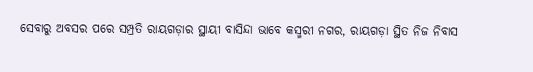ସେବାରୁ ଅବସର ପରେ ସମ୍ପ୍ରତି ରାୟଗଡ଼ାର ସ୍ଥାୟୀ ବାସିନ୍ଦା ଭାବେ କସ୍ମରୀ ନଗର, ରାୟଗଡ଼ା ସ୍ଥିତ ନିଜ ନିବାସ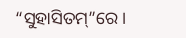“ସୁହାସିତମ୍”ରେ ।